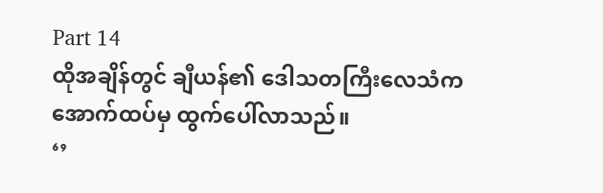Part 14
ထိုအချိန်တွင် ချီယန်၏ ဒေါသတကြီးလေသံက အောက်ထပ်မှ ထွက်ပေါ်လာသည်။
‘’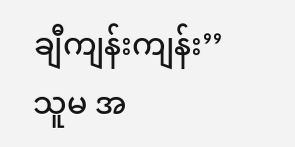ချီကျန်းကျန်း’’
သူမ အ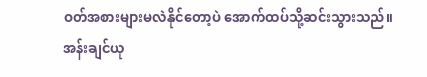ဝတ်အစားများမလဲနိုင်တော့ပဲ အောက်ထပ်သို့ဆင်းသွားသည်။
အန်းချင်ယု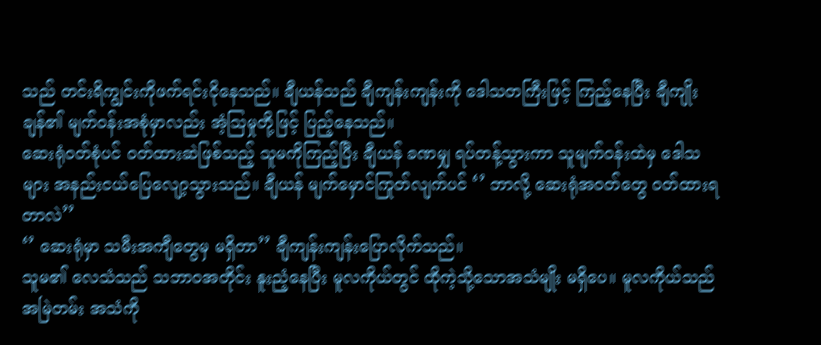သည် တင်းရိကျွင်းကိုဖက်ရင်းငိုနေသည်။ ချီယန်သည် ချီကျန်းကျန်းကို ဒေါသတကြီးဖြင့် ကြည့်နေပြီး ချီကျိုးချန်၏ မျက်ဝန်းအစုံမှာလည်း အံ့ဩမှုတို့ဖြင့် ပြည့်နေသည်။
ဆေးရုံဝတ်စုံပင် ဝတ်ထားဆဲဖြစ်သည့် သူမကိုကြည့်ပြီး ချီယန် ခဏမျှ ရပ်တန့်သွားကာ သူမျက်ဝန်းထဲမှ ဒေါသများ အနည်းငယ်ပြေလျော့သွားသည်။ ချီယန် မျက်မှောင်ကြုတ်လျက်ပင် ‘’ ဘာလို့ ဆေးရုံအဝတ်တွေ ဝတ်ထားရတာလဲ’’
‘’ ဆေးရုံမှာ သမီးအကျီတွေမှ မရှိတာ’’ ချီကျန်းကျန်းပြောလိုက်သည်။
သူမ၏ လေသံသည် သဘာဝအတိုင်း နူးညံ့နေပြီး မူလကိုယ်တွင် ထိုကဲ့သို့သောအသံမျိုး မရှိပေ။ မူလကိုယ်သည် အမြဲတမ်း အသံကို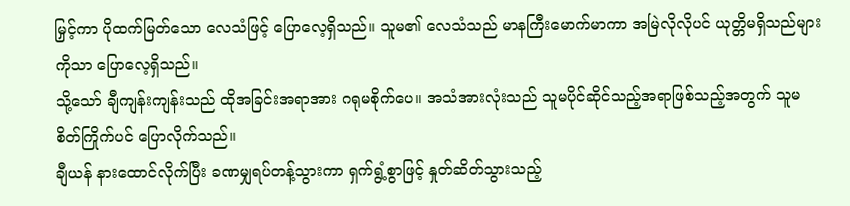မြှင့်ကာ ပိုထက်မြတ်သော လေသံဖြင့် ပြောလေ့ရှိသည်။ သူမ၏ လေသံသည် မာနကြီးမောက်မာကာ အမြဲလိုလိုပင် ယုတ္တိမရှိသည်များကိုသာ ပြောလေ့ရှိသည်။
သို့သော် ချီကျန်းကျန်းသည် ထိုအခြင်းအရာအား ဂရုမစိုက်ပေ။ အသံအားလုံးသည် သူမပိုင်ဆိုင်သည့်အရာဖြစ်သည့်အတွက် သူမ စိတ်ကြိုက်ပင် ပြောလိုက်သည်။
ချီယန် နားထောင်လိုက်ပြီး ခဏမျှရပ်တန့်သွားကာ ရှက်ရွံ့စွာဖြင့် နှုတ်ဆိတ်သွားသည့်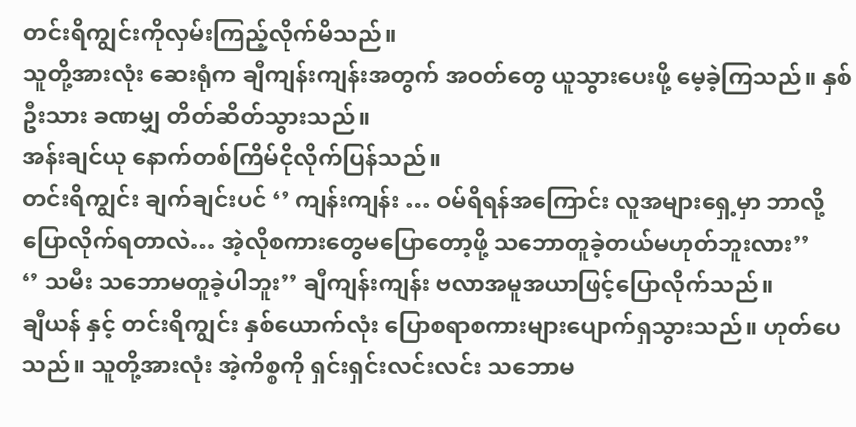တင်းရိကျွင်းကိုလှမ်းကြည့်လိုက်မိသည်။
သူတို့အားလုံး ဆေးရုံက ချီကျန်းကျန်းအတွက် အဝတ်တွေ ယူသွားပေးဖို့ မေ့ခဲ့ကြသည်။ နှစ်ဦးသား ခဏမျှ တိတ်ဆိတ်သွားသည်။
အန်းချင်ယု နောက်တစ်ကြိမ်ငိုလိုက်ပြန်သည်။
တင်းရိကျွင်း ချက်ချင်းပင် ‘’ ကျန်းကျန်း … ဝမ်ရိရန်အကြောင်း လူအများရှေ့မှာ ဘာလို့ ပြောလိုက်ရတာလဲ… အဲ့လိုစကားတွေမပြောတော့ဖို့ သဘောတူခဲ့တယ်မဟုတ်ဘူးလား’’
‘’ သမီး သဘောမတူခဲ့ပါဘူး’’ ချီကျန်းကျန်း ဗလာအမူအယာဖြင့်ပြောလိုက်သည်။
ချီယန် နှင့် တင်းရိကျွင်း နှစ်ယောက်လုံး ပြောစရာစကားများပျောက်ရှသွားသည်။ ဟုတ်ပေသည်။ သူတို့အားလုံး အဲ့ကိစ္စကို ရှင်းရှင်းလင်းလင်း သဘောမ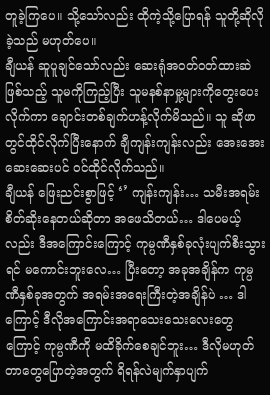တူခဲ့ကြပေ။ သို့သော်လည်း ထိုကဲ့သို့ပြောရန် သူတို့ဆိုလိုခဲ့သည် မဟုတ်ပေ။
ချီယန် ဆူပူချင်သော်လည်း ဆေးရုံအဝတ်ဝတ်ထားဆဲဖြစ်သည့် သူမကိုကြည့်ပြီး သူမနစ်နာမှု့များကိုတွေးပေးလိုက်ကာ ချောင်းတစ်ချက်ဟန့်လိုက်မိသည်။ သူ ဆိုဖာတွင်ထိုင်လိုက်ပြီးနောက် ချီကျန်းကျန်းလည်း အေးအေးဆေးဆေးပင် ဝင်ထိုင်လိုက်သည်။
ချီယန် ဖြေးညင်းစွာဖြင့် ‘’ ကျန်းကျန်း… သမီးအရမ်းစိတ်ဆိုးနေတယ်ဆိုတာ အဖေသိတယ်… ဒါပေမယ့်လည်း ဒီအကြောင်းကြောင့် ကုမ္ပဏီနှစ်ခုလုံးပျက်စီးသွားရင် မကောင်းဘူးလေ… ပြီးတော့ အခုအချိန်က ကုမ္ပဏီနှစ်ခုအတွက် အရမ်းအရေးကြီးတဲ့အချိန်ပဲ … ဒါကြောင့် ဒီလိုအကြောင်းအရာသေးသေးလေးတွေကြောင့် ကုမ္ပဏီကို မထိခိုက်စေချင်ဘူး… ဒီလိုမဟုတ်တာတွေပြောတဲ့အတွက် ရိရန်လဲမျက်နှာပျက်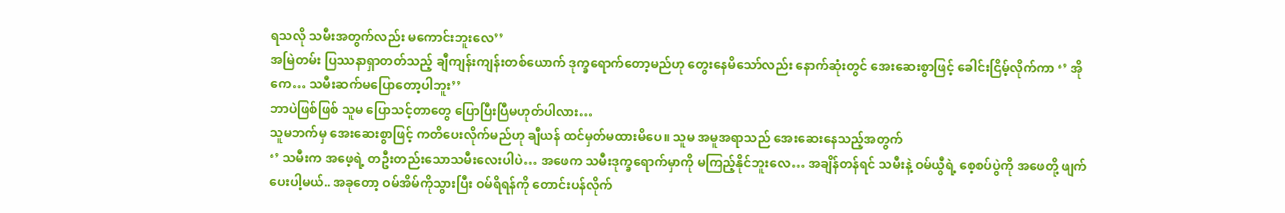ရသလို သမီးအတွက်လည်း မကောင်းဘူးလေ’’
အမြဲတမ်း ပြဿနာရှာတတ်သည့် ချီကျန်းကျန်းတစ်ယောက် ဒုက္ခရောက်တော့မည်ဟု တွေးနေမိသော်လည်း နောက်ဆုံးတွင် အေးဆေးစွာဖြင့် ခေါင်းငြိမ့်လိုက်ကာ ‘’ အိုကေ… သမီးဆက်မပြောတော့ပါဘူး’’
ဘာပဲဖြစ်ဖြစ် သူမ ပြောသင့်တာတွေ ပြောပြီးပြီမဟုတ်ပါလား…
သူမဘက်မှ အေးဆေးစွာဖြင့် ကတိပေးလိုက်မည်ဟု ချီယန် ထင်မှတ်မထားမိပေ။ သူမ အမူအရာသည် အေးဆေးနေသည့်အတွက်
‘’ သမီးက အဖေ့ရဲ့ တဦးတည်းသောသမီးလေးပါပဲ… အဖေက သမီးဒုက္ခရောက်မှာကို မကြည့်နိုင်ဘူးလေ… အချိန်တန်ရင် သမီးနဲ့ ဝမ်ယွီရဲ့ စေ့စပ်ပွဲကို အဖေတို့ ဖျက်ပေးပါ့မယ်.. အခုတော့ ဝမ်အိမ်ကိုသွားပြီး ဝမ်ရိရန်ကို တောင်းပန်လိုက်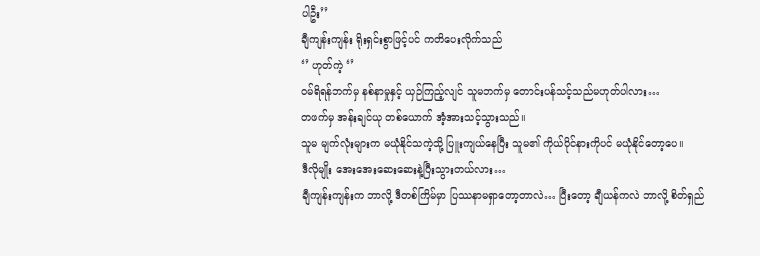ပါဦး’’
ချီကျန်းကျန်း ရိုးရှင်းစွာဖြင့်ပင် ကတိပေးလိုက်သည်
‘’ ဟုတ်ကဲ့ ‘’
ဝမ်ရိရန်ဘက်မှ နစ်နာမှုနှင့် ယှဉ်ကြည့်လျင် သူမဘက်မှ တောင်းပန်သင့်သည်မဟုတ်ပါလား…
တဖက်မှ အန်းချင်ယု တစ်ယောက် အံ့အားသင့်သွားသည်။
သူမ မျက်လုံးများက မယုံနိုင်သကဲ့သို့ ပြူးကျယ်နေပြီး သူမ၏ ကိုယ်ပိုင်နားကိုပင် မယုံနိုင်တော့ပေ။
ဒီလိုမျိုး အေးအေးဆေးဆေးနဲ့ပြီးသွားတယ်လား…
ချီကျန်းကျန်းက ဘာလို့ ဒီတစ်ကြိမ်မှာ ပြဿနာမရှာတော့တာလဲ… ပြီးတော့ ချီယန်ကလဲ ဘာလို့ စိတ်ရှည်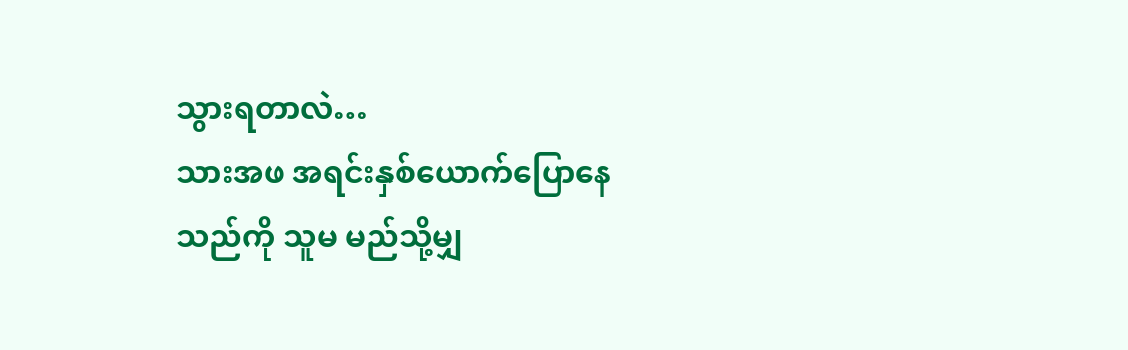သွားရတာလဲ…
သားအဖ အရင်းနှစ်ယောက်ပြောနေသည်ကို သူမ မည်သို့မျှ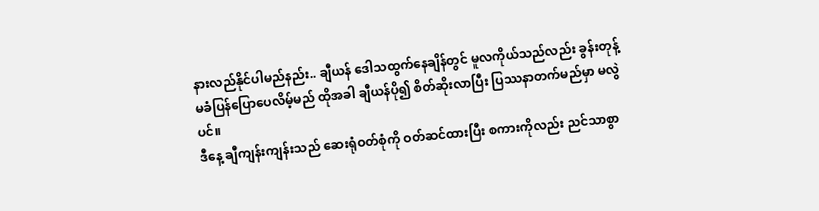နားလည်နိုင်ပါမည်နည်း.. ချီယန် ဒေါသထွက်နေချိန်တွင် မူလကိုယ်သည်လည်း ခွန်းတုန့်မခံပြန်ပြောပေလိမ့်မည် ထိုအခါ ချီယန်ပို၍ စိတ်ဆိုးလာပြီး ပြဿနာတက်မည်မှာ မလွဲပင်။
ဒီနေ့ ချီကျန်းကျန်းသည် ဆေးရုံဝတ်စုံကို ဝတ်ဆင်ထားပြီး စကားကိုလည်း ညင်သာစွာ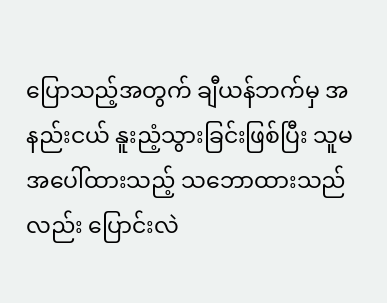ပြောသည့်အတွက် ချီယန်ဘက်မှ အနည်းငယ် နူးညံ့သွားခြင်းဖြစ်ပြီး သူမအပေါ်ထားသည့် သဘောထားသည်လည်း ပြောင်းလဲ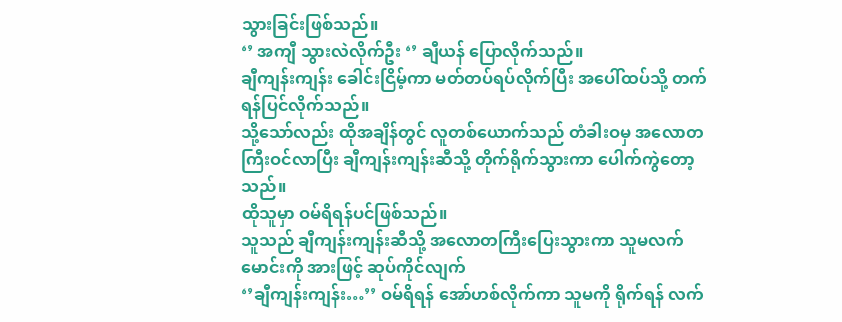သွားခြင်းဖြစ်သည်။
‘’ အကျီ သွားလဲလိုက်ဦး ‘’ ချီယန် ပြောလိုက်သည်။
ချီကျန်းကျန်း ခေါင်းငြိမ့်ကာ မတ်တပ်ရပ်လိုက်ပြီး အပေါ်ထပ်သို့ တက်ရန်ပြင်လိုက်သည်။
သို့သော်လည်း ထိုအချိန်တွင် လူတစ်ယောက်သည် တံခါးဝမှ အလောတကြီးဝင်လာပြီး ချီကျန်းကျန်းဆီသို့ တိုက်ရိုက်သွားကာ ပေါက်ကွဲတော့သည်။
ထိုသူမှာ ဝမ်ရိရန်ပင်ဖြစ်သည်။
သူသည် ချီကျန်းကျန်းဆီသို့ အလောတကြီးပြေးသွားကာ သူမလက်မောင်းကို အားဖြင့် ဆုပ်ကိုင်လျက်
‘’ချီကျန်းကျန်း…’’ ဝမ်ရိရန် အော်ဟစ်လိုက်ကာ သူမကို ရိုက်ရန် လက်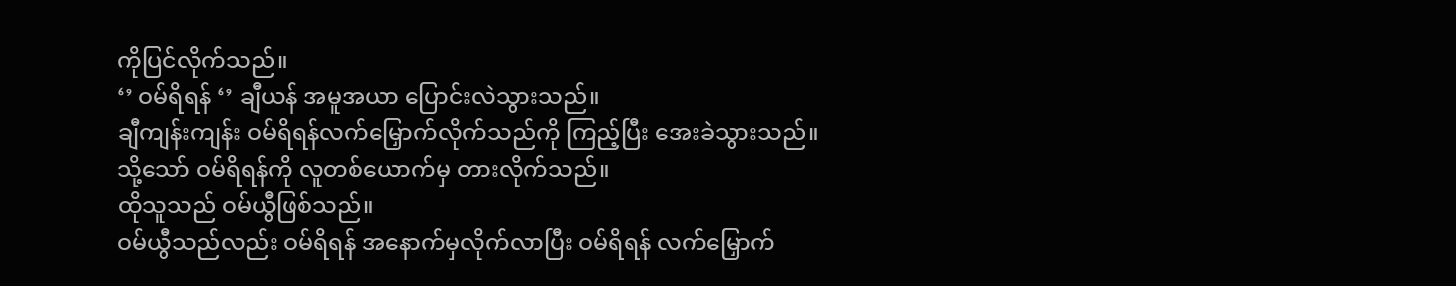ကိုပြင်လိုက်သည်။
‘’ ဝမ်ရိရန် ‘’ ချီယန် အမူအယာ ပြောင်းလဲသွားသည်။
ချီကျန်းကျန်း ဝမ်ရိရန်လက်မြှောက်လိုက်သည်ကို ကြည့်ပြီး အေးခဲသွားသည်။
သို့သော် ဝမ်ရိရန်ကို လူတစ်ယောက်မှ တားလိုက်သည်။
ထိုသူသည် ဝမ်ယွီဖြစ်သည်။
ဝမ်ယွီသည်လည်း ဝမ်ရိရန် အနောက်မှလိုက်လာပြီး ဝမ်ရိရန် လက်မြှောက်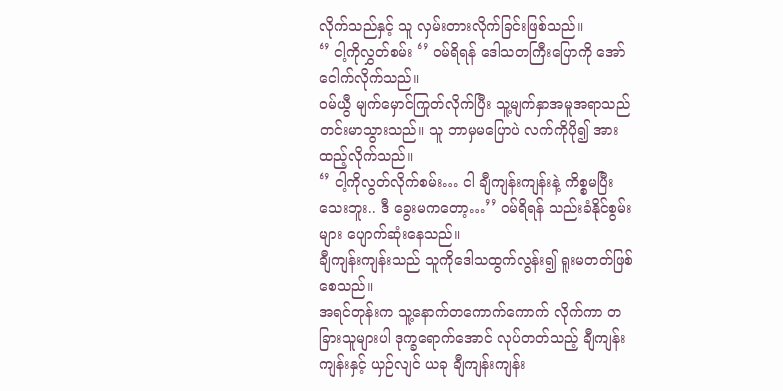လိုက်သည်နှင့် သူ လှမ်းတားလိုက်ခြင်းဖြစ်သည်။
‘’ ငါ့ကိုလွှတ်စမ်း ‘’ ဝမ်ရိရန် ဒေါသတကြီးပြောကို အော်ငေါက်လိုက်သည်။
ဝမ်ယွီ မျက်မှောင်ကြုတ်လိုက်ပြီး သူ့မျက်နှာအမူအရာသည် တင်းမာသွားသည်။ သူ ဘာမှမပြောပဲ လက်ကိုပို၍ အားထည့်လိုက်သည်။
‘’ ငါ့ကိုလွတ်လိုက်စမ်း… ငါ ချီကျန်းကျန်းနဲ့ ကိစ္စမပြီးသေးဘူး.. ဒီ ခွေးမကတော့…’’ ဝမ်ရိရန် သည်းခံနိုင်စွမ်းများ ပျောက်ဆုံးနေသည်။
ချီကျန်းကျန်းသည် သူကိုဒေါသထွက်လွန်း၍ ရူးမတတ်ဖြစ်စေသည်။
အရင်တုန်းက သူ့နောက်တကောက်ကောက် လိုက်ကာ တခြားသူများပါ ဒုက္ခရောက်အောင် လုပ်တတ်သည့် ချီကျန်းကျန်းနှင့် ယှဉ်လျင် ယခု ချီကျန်းကျန်း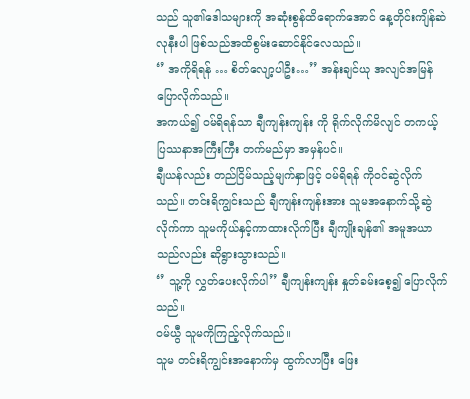သည် သူ၏ဒေါသများကို အဆုံးစွန်ထိရောက်အောင် နေ့တိုင်းကျိန်ဆဲလုနီးပါ ဖြစ်သည်အထိစွမ်းဆောင်နိုင်လေသည်။
‘’ အကိုရိရန် … စိတ်လျော့ပါဦး…’’ အန်းချင်ယု အလျင်အမြန်ပြောလိုက်သည်။
အကယ်၍ ဝမ်ရိရန်သာ ချီကျန်းကျန်း ကို ရိုက်လိုက်မိလျင် တကယ့် ပြဿနာအကြီးကြီး တက်မည်မှာ အမှန်ပင်။
ချီယန်လည်း တည်ငြိမ်သည့်မျက်နှာဖြင့် ဝမ်ရိရန် ကိုဝင်ဆွဲလိုက်သည်။ တင်းရိကျွင်းသည် ချီကျန်းကျန်းအား သူမအနောက်သို့ဆွဲလိုက်ကာ သူမကိုယ်နှင့်ကာထားလိုက်ပြီး ချီကျိုးချန်၏ အမူအယာသည်လည်း ဆိုရွားသွားသည်။
‘’ သူ့ကို လွှတ်ပေးလိုက်ပါ’’ ချီကျန်းကျန်း နှုတ်ခမ်းစေ့၍ ပြောလိုက်သည်။
ဝမ်ယွီ သူမကိုကြည့်လိုက်သည်။
သူမ တင်းရိကျွင်းအနောက်မှ ထွက်လာပြီး ဖြေး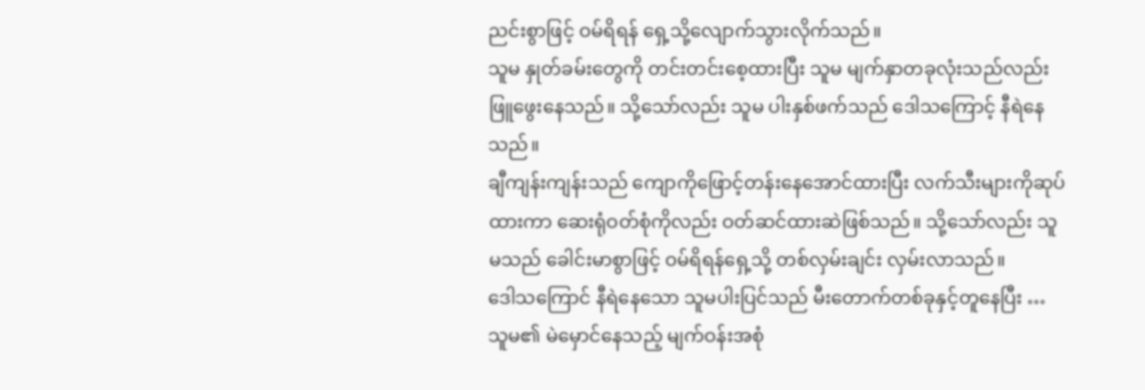ညင်းစွာဖြင့် ဝမ်ရိရန် ရှေ့သို့လျောက်သွားလိုက်သည်။
သူမ နှုတ်ခမ်းတွေကို တင်းတင်းစေ့ထားပြီး သူမ မျက်နှာတခုလုံးသည်လည်း ဖြူဖွေးနေသည်။ သို့သော်လည်း သူမ ပါးနှစ်ဖက်သည် ဒေါသကြောင့် နီရဲနေသည်။
ချီကျန်းကျန်းသည် ကျောကိုဖြောင့်တန်းနေအောင်ထားပြီး လက်သီးများကိုဆုပ်ထားကာ ဆေးရုံဝတ်စုံကိုလည်း ဝတ်ဆင်ထားဆဲဖြစ်သည်။ သို့သော်လည်း သူမသည် ခေါင်းမာစွာဖြင့် ဝမ်ရိရန်ရှေ့သို့ တစ်လှမ်းချင်း လှမ်းလာသည်။
ဒေါသကြောင် နီရဲနေသော သူမပါးပြင်သည် မီးတောက်တစ်ခုနှင့်တူနေပြီး … သူမ၏ မဲမှောင်နေသည့် မျက်ဝန်းအစုံ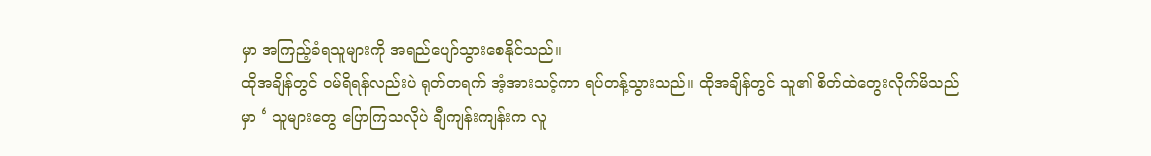မှာ အကြည့်ခံရသူများကို အရည်ပျော်သွားစေနိုင်သည်။
ထိုအချိန်တွင် ဝမ်ရိရန်လည်းပဲ ရုတ်တရက် အံ့အားသင့်ကာ ရပ်တန့်သွားသည်။ ထိုအချိန်တွင် သူ၏ စိတ်ထဲတွေးလိုက်မိသည်မှာ ‘ သူများတွေ ပြောကြသလိုပဲ ချီကျန်းကျန်းက လူ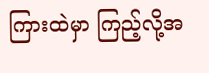ကြားထဲမှာ ကြည့်လို့အ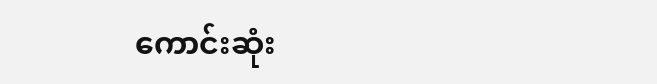ကောင်းဆုံး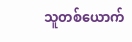သူတစ်ယောက်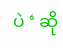ပဲ ‘ ဆို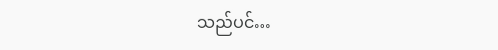သည်ပင်…